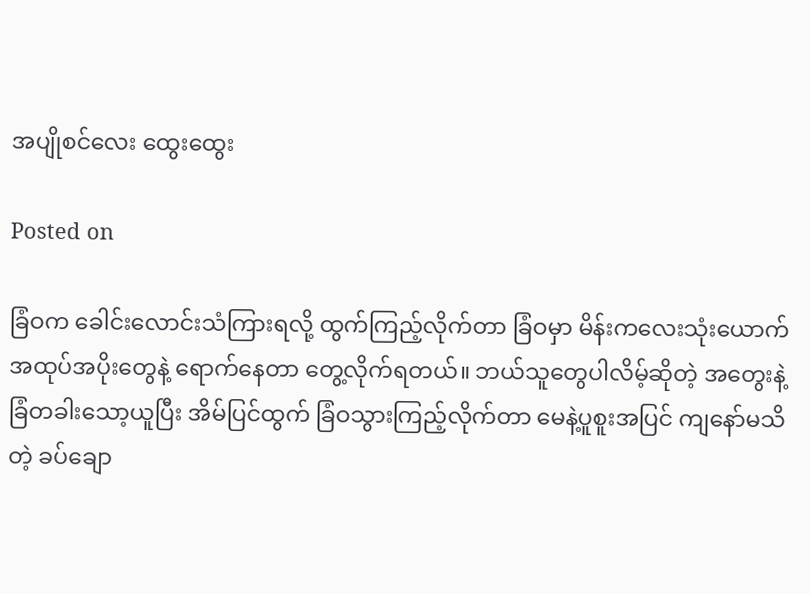အပျိုစင်လေး ထွေးထွေး

Posted on

ခြံဝက ခေါင်းလောင်းသံကြားရလို့ ထွက်ကြည့်လိုက်တာ ခြံဝမှာ မိန်းကလေးသုံးယောက် အထုပ်အပိုးတွေနဲ့ ရောက်နေတာ တွေ့လိုက်ရတယ်။ ဘယ်သူတွေပါလိမ့်ဆိုတဲ့ အတွေးနဲ့ ခြံတခါးသော့ယူပြီး အိမ်ပြင်ထွက် ခြံဝသွားကြည့်လိုက်တာ မေနဲ့ပူစူးအပြင် ကျနော်မသိတဲ့ ခပ်ချော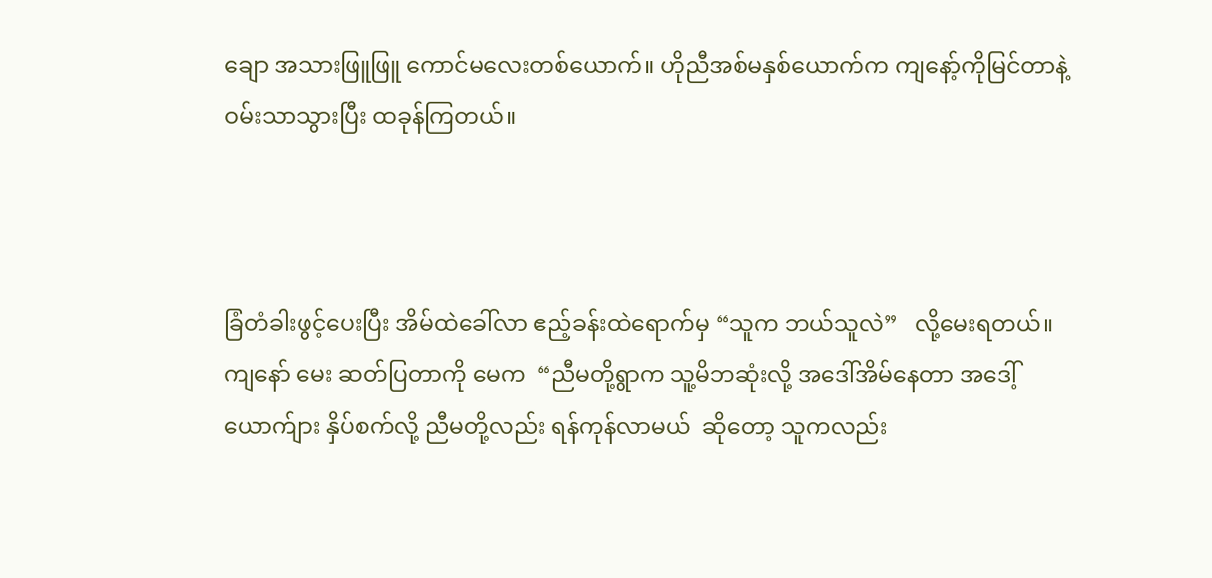ချော အသားဖြူဖြူ ကောင်မလေးတစ်ယောက်။ ဟိုညီအစ်မနှစ်ယောက်က ကျနော့်ကိုမြင်တာနဲ့ ဝမ်းသာသွားပြီး ထခုန်ကြတယ်။



ခြံတံခါးဖွင့်ပေးပြီး အိမ်ထဲခေါ်လာ ဧည့်ခန်းထဲရောက်မှ “သူက ဘယ်သူလဲ”   လို့မေးရတယ်။ ကျနော် မေး ဆတ်ပြတာကို မေက  “ညီမတို့ရွာက သူ့မိဘဆုံးလို့ အဒေါ်အိမ်နေတာ အဒေါ့်ယောက်ျား နှိပ်စက်လို့ ညီမတို့လည်း ရန်ကုန်လာမယ်  ဆိုတော့ သူကလည်း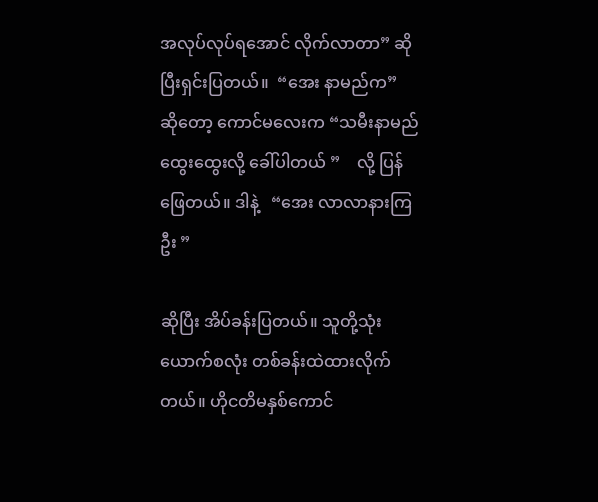အလုပ်လုပ်ရအောင် လိုက်လာတာ” ဆိုပြီးရှင်းပြတယ်။  “အေး နာမည်က”   ဆိုတော့ ကောင်မလေးက “သမီးနာမည် ထွေးထွေးလို့ ခေါ်ပါတယ် ”    လို့ ပြန်ဖြေတယ်။ ဒါနဲ့   “အေး လာလာနားကြဦး ”

ဆိုပြီး အိပ်ခန်းပြတယ်။ သူတို့သုံးယောက်စလုံး တစ်ခန်းထဲထားလိုက်တယ်။ ဟိုငတိမနှစ်ကောင်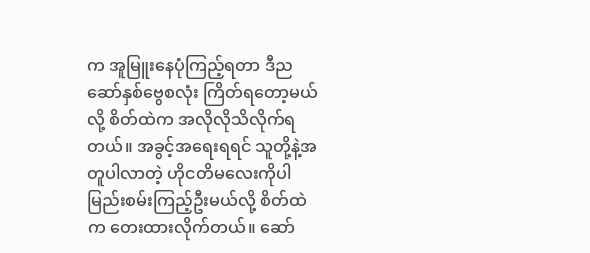က အူမြူးနေပုံကြည့်ရတာ ဒီညဆော်နှစ်ဗွေစလုံး ကြိတ်ရတော့မယ်လို့ စိတ်ထဲက အလိုလိုသိလိုက်ရတယ်။ အခွင့်အရေးရရင် သူတို့နဲ့အတူပါလာတဲ့ ဟိုငတိမလေးကိုပါ မြည်းစမ်းကြည့်ဦးမယ်လို့ စိတ်ထဲက တေးထားလိုက်တယ်။ ဆော်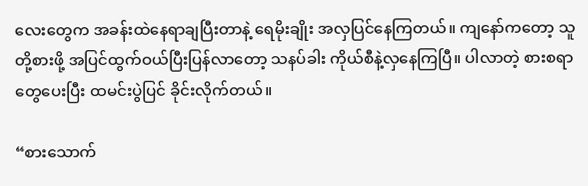လေးတွေက အခန်းထဲနေရာချပြီးတာနဲ့ ရေမိုးချိုး အလှပြင်နေကြတယ်။ ကျနော်ကတော့ သူတို့စားဖို့ အပြင်ထွက်ဝယ်ပြီးပြန်လာတော့ သနပ်ခါး ကိုယ်စီနဲ့လှနေကြပြီ။ ပါလာတဲ့ စားစရာတွေပေးပြီး ထမင်းပွဲပြင် ခိုင်းလိုက်တယ်။

“စားသောက်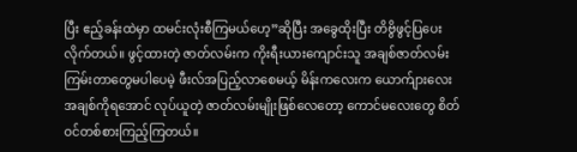ပြီး ဧည့်ခန်းထဲမှာ ထမင်းလုံးစီကြမယ်ဟေ့”ဆိုပြီး အခွေထိုးပြီး တိဗွိဖွင့်ပြပေးလိုက်တယ်။ ဖွင့်ထားတဲ့ ဇာတ်လမ်းက ကိုးရီးယားကျောင်းသူ အချစ်ဇာတ်လမ်း ကြမ်းတာတွေမပါပေမဲ့ ဖီးလ်အပြည့်လာစေမယ့် မိန်းကလေးက ယောက်ျားလေးအချစ်ကိုရအောင် လုပ်ယူတဲ့ ဇာတ်လမ်းမျိုးဖြစ်လေတော့ ကောင်မလေးတွေ စိတ်ဝင်တစ်စားကြည့်ကြတယ်။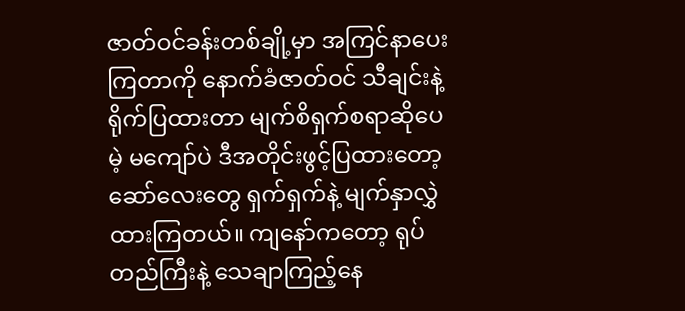ဇာတ်ဝင်ခန်းတစ်ချို့မှာ အကြင်နာပေးကြတာကို နောက်ခံဇာတ်ဝင် သီချင်းနဲ့ ရိုက်ပြထားတာ မျက်စိရှက်စရာဆိုပေမဲ့ မကျော်ပဲ ဒီအတိုင်းဖွင့်ပြထားတော့ ဆော်လေးတွေ ရှက်ရှက်နဲ့ မျက်နှာလွှဲထားကြတယ်။ ကျနော်ကတော့ ရုပ်တည်ကြီးနဲ့ သေချာကြည့်နေ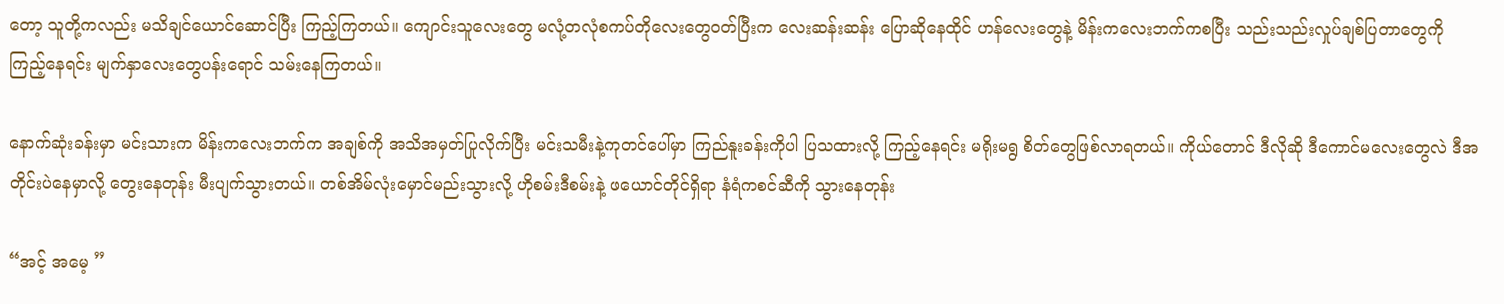တော့ သူတို့ကလည်း မသိချင်ယောင်ဆောင်ပြီး ကြည့်ကြတယ်။ ကျောင်းသူလေးတွေ မလုံ့တလုံစကပ်တိုလေးတွေဝတ်ပြီးက လေးဆန်းဆန်း ပြောဆိုနေထိုင် ဟန်လေးတွေနဲ့ မိန်းကလေးဘက်ကစပြီး သည်းသည်းလှုပ်ချစ်ပြတာတွေကို ကြည့်နေရင်း မျက်နှာလေးတွေပန်းရောင် သမ်းနေကြတယ်။

နောက်ဆုံးခန်းမှာ မင်းသားက မိန်းကလေးဘက်က အချစ်ကို အသိအမှတ်ပြုလိုက်ပြီး မင်းသမီးနဲ့ကုတင်ပေါ်မှာ ကြည်နူးခန်းကိုပါ ပြသထားလို့ ကြည့်နေရင်း မရိုးမရွ စိတ်တွေဖြစ်လာရတယ်။ ကိုယ်တောင် ဒီလိုဆို ဒီကောင်မလေးတွေလဲ ဒီအတိုင်းပဲနေမှာလို့ တွေးနေတုန်း မီးပျက်သွားတယ်။ တစ်အိမ်လုံးမှောင်မည်းသွားလို့ ဟိုစမ်းဒီစမ်းနဲ့ ဖယောင်တိုင်ရှိရာ နံရံကစင်ဆီကို သွားနေတုန်း

“အင့် အမေ့ ”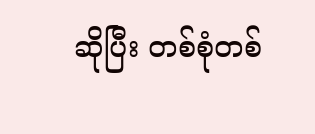ဆိုပြီး တစ်စုံတစ်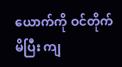ယောက်ကို ဝင်တိုက်မိပြီး ကျ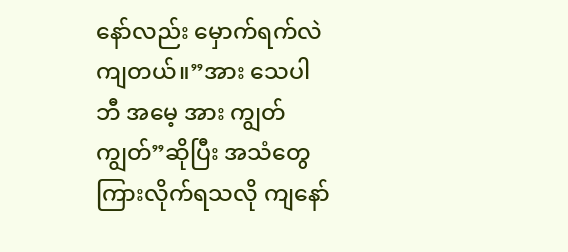နော်လည်း မှောက်ရက်လဲကျတယ်။”အား သေပါဘီ အမေ့ အား ကျွတ်ကျွတ်”ဆိုပြီး အသံတွေကြားလိုက်ရသလို ကျနော်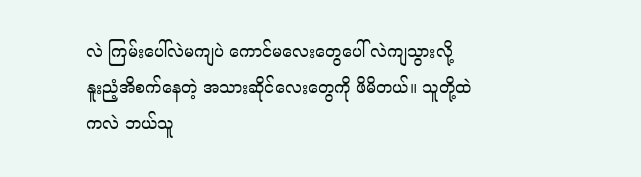လဲ ကြမ်းပေါ်လဲမကျပဲ ကောင်မလေးတွေပေါ် လဲကျသွားလို့ နူးညံ့အိစက်နေတဲ့ အသားဆိုင်လေးတွေကို ဖိမိတယ်။ သူတို့ထဲကလဲ ဘယ်သူ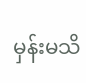မှန်းမသိ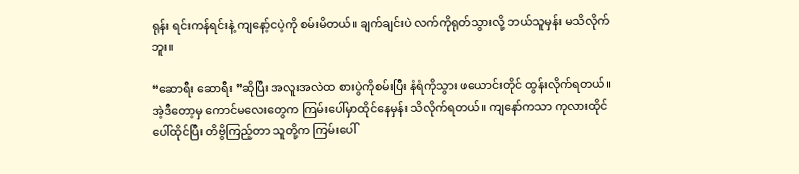ရုန်း ရင်းကန်ရင်းနဲ့ ကျနော့်ငပဲ့ကို စမ်းမိတယ်။ ချက်ချင်းပဲ လက်ကိုရုတ်သွားလို့ ဘယ်သူမှန်း မသိလိုက်ဘူး။

“ဆောရီး ဆောရီး ”ဆိုပြီး အလူးအလဲထ စားပွဲကိုစမ်းပြီး နံရံကိုသွား ဖယောင်းတိုင် ထွန်းလိုက်ရတယ်။ အဲ့ဒီတော့မှ ကောင်မလေးတွေက ကြမ်းပေါ်မှာထိုင်နေမှန်း သိလိုက်ရတယ်။ ကျနော်ကသာ ကုလားထိုင်ပေါ်ထိုင်ပြီး တိဗွိကြည့်တာ သူတို့က ကြမ်းပေါ်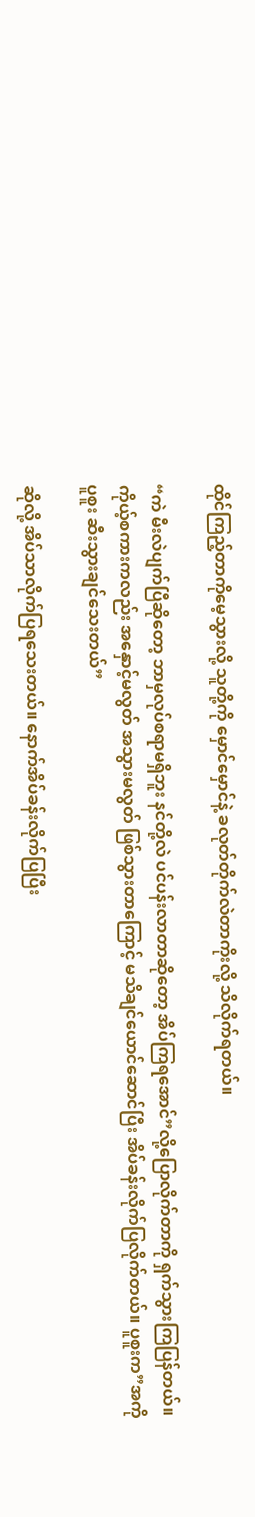ထိုင်ကြည့်တာကိုမေ့သွားလို့ သူတို့ကို မှောင်မှောင်နဲ့ ခလုတ်တိုက်လဲတာကိုးလို့ သိလိုက်ရတယ်။

“ကဲ မီးလဲပျက်ပြီဆိုတော့ ဘာမှလုပ်စရာမရှိဘူး နင်တို့လဲ ပင်ပန်းလာတာဆိုတော့ အိပ်ကြရအောင်”လို့ပြောလိုက်တာကို ရှက်သွားကြပြန်တယ်။ ကိုယ့်စကားကလည်း အနှောင့်မလွတ် အသွားမလွတ် ဖြစ်သွားတာကြောင့် မသိချင်ယောင်ဆောင်ပြီး အိပ်ခန်းလိုက်ပြလိုက်တယ်။ ပူစူးက”အကို ပူစူး ဆီးသွားချင်သေးတယ်”

ဆိုလို့ အိပ်သာလိုက်ပြရသေးတယ်။ နောက်အိပ်ခန်းလိုက်ပြပြီး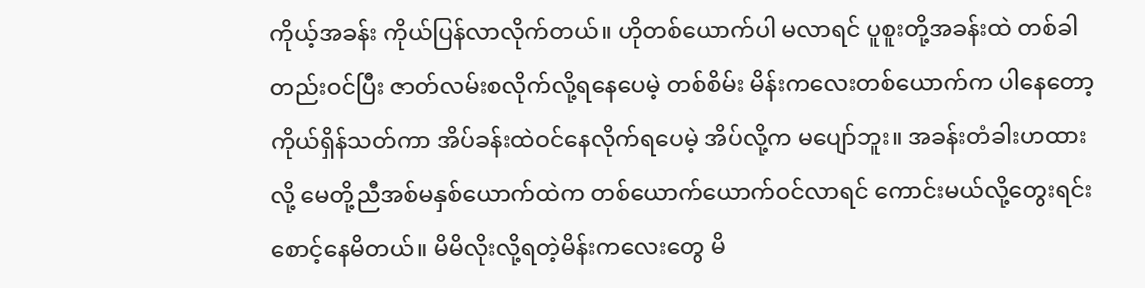ကိုယ့်အခန်း ကိုယ်ပြန်လာလိုက်တယ်။ ဟိုတစ်ယောက်ပါ မလာရင် ပူစူးတို့အခန်းထဲ တစ်ခါတည်းဝင်ပြီး ဇာတ်လမ်းစလိုက်လို့ရနေပေမဲ့ တစ်စိမ်း မိန်းကလေးတစ်ယောက်က ပါနေတော့ ကိုယ်ရှိန်သတ်ကာ အိပ်ခန်းထဲဝင်နေလိုက်ရပေမဲ့ အိပ်လို့က မပျော်ဘူး။ အခန်းတံခါးဟထားလို့ မေတို့ညီအစ်မနှစ်ယောက်ထဲက တစ်ယောက်ယောက်ဝင်လာရင် ကောင်းမယ်လို့တွေးရင်း စောင့်နေမိတယ်။ မိမိလိုးလို့ရတဲ့မိန်းကလေးတွေ မိ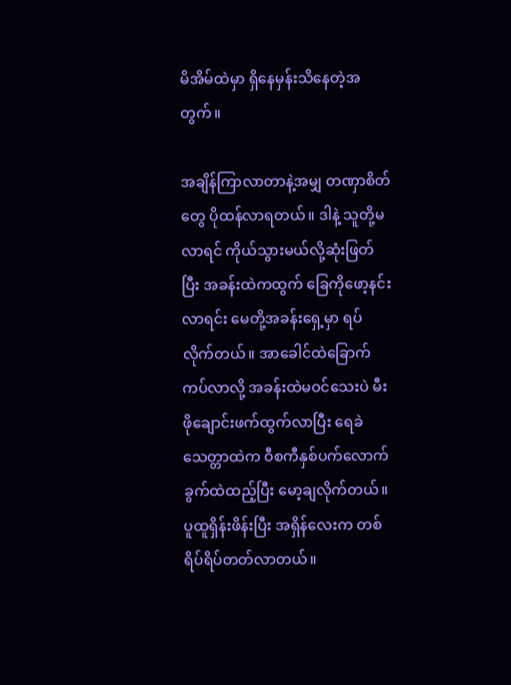မိအိမ်ထဲမှာ ရှိနေမှန်းသိနေတဲ့အတွက်။

အချိန်ကြာလာတာနဲ့အမျှ တဏှာစိတ်တွေ ပိုထန်လာရတယ်။ ဒါနဲ့ သူတို့မလာရင် ကိုယ်သွားမယ်လို့ဆုံးဖြတ်ပြီး အခန်းထဲကထွက် ခြေကိုဖော့နင်းလာရင်း မေတို့အခန်းရှေ့မှာ ရပ်လိုက်တယ်။ အာခေါင်ထဲခြောက်ကပ်လာလို့ အခန်းထဲမဝင်သေးပဲ မီးဖိုချောင်းဖက်ထွက်လာပြီး ရေခဲသေတ္တာထဲက ဝီစကီနှစ်ပက်လောက် ခွက်ထဲထည့်ပြီး မော့ချလိုက်တယ်။ ပူထူရှိန်းဖိန်းပြီး အရှိန်လေးက တစ်ရိပ်ရိပ်တတ်လာတယ်။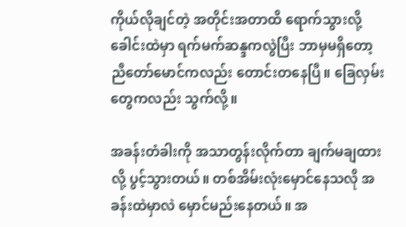ကိုယ်လိုချင်တဲ့ အတိုင်းအတာထိ ရောက်သွားလို့ ခေါင်းထဲမှာ ရက်မက်ဆန္ဒကလွဲပြီး ဘာမှမရှိတော့ ညီတော်မောင်ကလည်း တောင်းတနေပြီ။ ခြေလှမ်းတွေကလည်း သွက်လို့။

အခန်းတံခါးကို အသာတွန်းလိုက်တာ ချက်မချထားလို့ ပွင့်သွားတယ်။ တစ်အိမ်းလုံးမှောင်နေသလို အခန်းထဲမှာလဲ မှောင်မည်းနေတယ်။ အ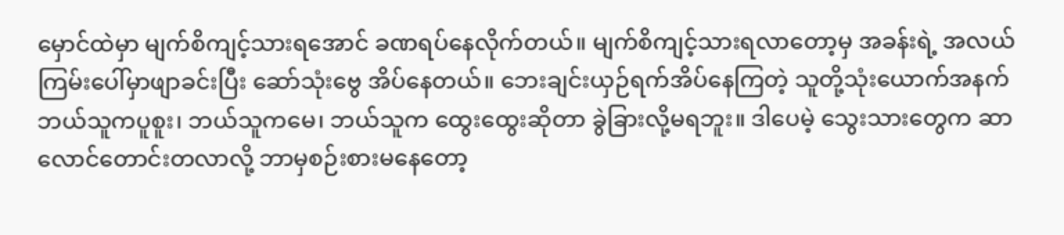မှောင်ထဲမှာ မျက်စိကျင့်သားရအောင် ခဏရပ်နေလိုက်တယ်။ မျက်စိကျင့်သားရလာတော့မှ အခန်းရဲ့ အလယ်ကြမ်းပေါ်မှာဖျာခင်းပြီး ဆော်သုံးဗွေ အိပ်နေတယ်။ ဘေးချင်းယှဉ်ရက်အိပ်နေကြတဲ့ သူတို့သုံးယောက်အနက် ဘယ်သူကပူစူး၊ ဘယ်သူကမေ၊ ဘယ်သူက ထွေးထွေးဆိုတာ ခွဲခြားလို့မရဘူး။ ဒါပေမဲ့ သွေးသားတွေက ဆာလောင်တောင်းတလာလို့ ဘာမှစဉ်းစားမနေတော့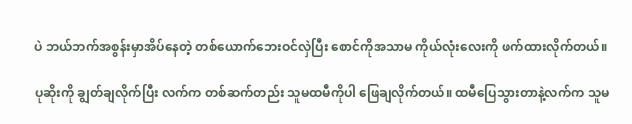ပဲ ဘယ်ဘက်အစွန်းမှာအိပ်နေတဲ့ တစ်ယောက်ဘေးဝင်လှဲပြီး စောင်ကိုအသာမ ကိုယ်လုံးလေးကို ဖက်ထားလိုက်တယ်။

ပုဆိုးကို ချွတ်ချလိုက်ပြီး လက်က တစ်ဆက်တည်း သူမထမီကိုပါ ဖြေချလိုက်တယ်။ ထမီပြေသွားတာနဲ့လက်က သူမ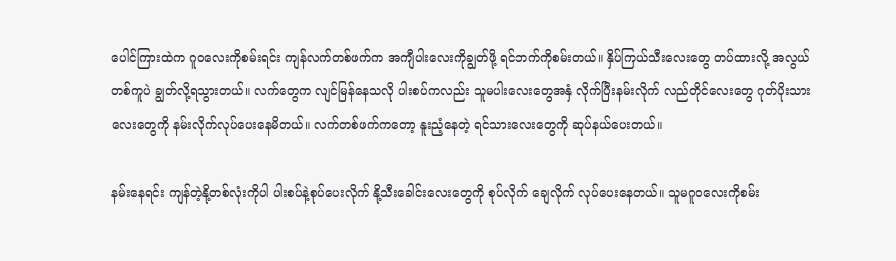ပေါင်ကြားထဲက ဂူဝလေးကိုစမ်းရင်း ကျန်လက်တစ်ဖက်က အကျီပါးလေးကိုချွတ်ဖို့ ရင်ဘက်ကိုစမ်းတယ်။ နှိပ်ကြယ်သီးလေးတွေ တပ်ထားလို့ အလွယ်တစ်ကူပဲ ချွတ်လို့ရသွားတယ်။ လက်တွေက လျင်မြန်နေသလို ပါးစပ်ကလည်း သူမပါးလေးတွေအနှံ လိုက်ပြီးနမ်းလိုက် လည်တိုင်လေးတွေ ဂုတ်ပိုးသားလေးတွေကို နမ်းလိုက်လုပ်ပေးနေမိတယ်။ လက်တစ်ဖက်ကတော့ နူးညံ့နေတဲ့ ရင်သားလေးတွေကို ဆုပ်နယ်ပေးတယ်။

နမ်းနေရင်း ကျန်တဲ့နို့တစ်လုံးကိုပါ ပါးစပ်နဲ့စုပ်ပေးလိုက် နို့သီးခေါင်းလေးတွေကို စုပ်လိုက် ချေလိုက် လုပ်ပေးနေတယ်။ သူမဂူဝလေးကိုစမ်း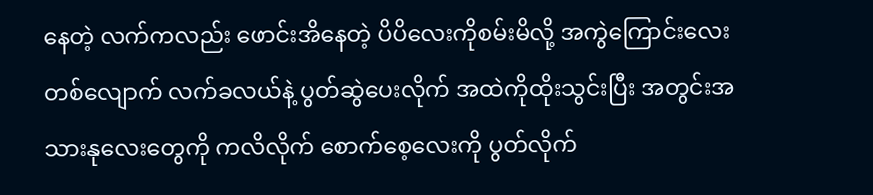နေတဲ့ လက်ကလည်း ဖောင်းအိနေတဲ့ ပိပိလေးကိုစမ်းမိလို့ အကွဲကြောင်းလေးတစ်လျောက် လက်ခလယ်နဲ့ ပွတ်ဆွဲပေးလိုက် အထဲကိုထိုးသွင်းပြီး အတွင်းအသားနုလေးတွေကို ကလိလိုက် စောက်စေ့လေးကို ပွတ်လိုက်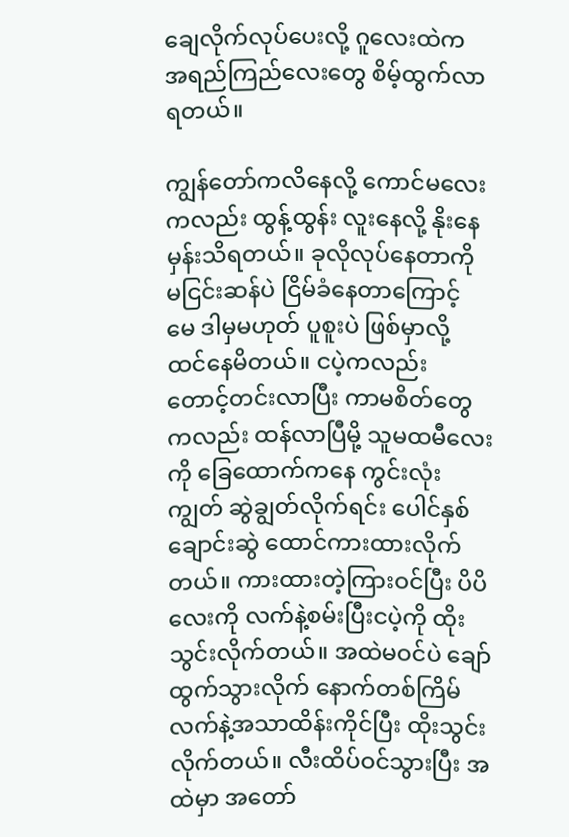ချေလိုက်လုပ်ပေးလို့ ဂူလေးထဲက အရည်ကြည်လေးတွေ စိမ့်ထွက်လာရတယ်။

ကျွန်တော်ကလိနေလို့ ကောင်မလေးကလည်း ထွန့်ထွန်း လူးနေလို့ နိုးနေမှန်းသိရတယ်။ ခုလိုလုပ်နေတာကို မငြင်းဆန်ပဲ ငြိမ်ခံနေတာကြောင့် မေ ဒါမှမဟုတ် ပူစူးပဲ ဖြစ်မှာလို့ ထင်နေမိတယ်။ ငပဲ့ကလည်း တောင့်တင်းလာပြီး ကာမစိတ်တွေကလည်း ထန်လာပြီမို့ သူမထမီလေးကို ခြေထောက်ကနေ ကွင်းလုံးကျွတ် ဆွဲချွတ်လိုက်ရင်း ပေါင်နှစ်ချောင်းဆွဲ ထောင်ကားထားလိုက်တယ်။ ကားထားတဲ့ကြားဝင်ပြီး ပိပိလေးကို လက်နဲ့စမ်းပြီးငပဲ့ကို ထိုးသွင်းလိုက်တယ်။ အထဲမဝင်ပဲ ချော်ထွက်သွားလိုက် နောက်တစ်ကြိမ် လက်နဲ့အသာထိန်းကိုင်ပြီး ထိုးသွင်းလိုက်တယ်။ လီးထိပ်ဝင်သွားပြီး အထဲမှာ အတော်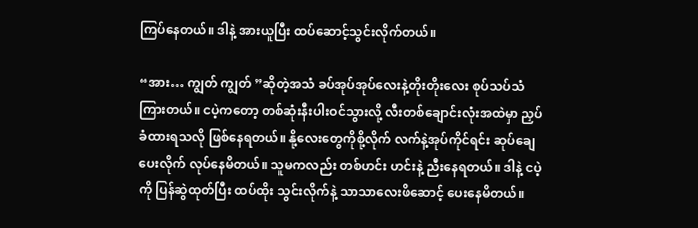ကြပ်နေတယ်။ ဒါနဲ့ အားယူပြီး ထပ်ဆောင့်သွင်းလိုက်တယ်။

“အား… ကျွတ် ကျွတ် ”ဆိုတဲ့အသံ ခပ်အုပ်အုပ်လေးနဲ့တိုးတိုးလေး စုပ်သပ်သံကြားတယ်။ ငပဲ့ကတော့ တစ်ဆုံးနီးပါးဝင်သွားလို့ လီးတစ်ချောင်းလုံးအထဲမှာ ညှပ်ခံထားရသလို ဖြစ်နေရတယ်။ နို့လေးတွေကိုစို့လိုက် လက်နဲ့အုပ်ကိုင်ရင်း ဆုပ်ချေပေးလိုက် လုပ်နေမိတယ်။ သူမကလည်း တစ်ဟင်း ဟင်းနဲ့ ညီးနေရတယ်။ ဒါနဲ့ ငပဲ့ကို ပြန်ဆွဲထုတ်ပြီး ထပ်ထိုး သွင်းလိုက်နဲ့ သာသာလေးဖိဆောင့် ပေးနေမိတယ်။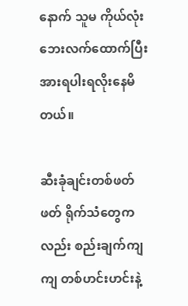နောက် သူမ ကိုယ်လုံးဘေးလက်ထောက်ပြီး အားရပါးရလိုးနေမိတယ်။

ဆီးခုံချင်းတစ်ဖတ်ဖတ် ရိုက်သံတွေကလည်း စည်းချက်ကျကျ တစ်ဟင်းဟင်းနဲ့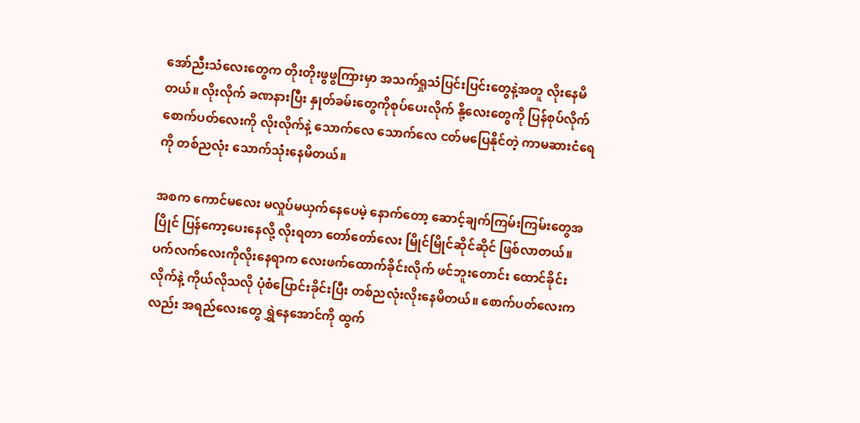အော်ညီးသံလေးတွေက တိုးတိုးဖွဖွကြားမှာ အသက်ရှုသံပြင်းပြင်းတွေနဲ့အတူ လိုးနေမိတယ်။ လိုးလိုက် ခဏနားပြီး နှုတ်ခမ်းတွေကိုစုပ်ပေးလိုက် နို့လေးတွေကို ပြန်စုပ်လိုက် စောက်ပတ်လေးကို လိုးလိုက်နဲ့ သောက်လေ သောက်လေ ငတ်မပြေနိုင်တဲ့ ကာမဆားငံရေကို တစ်ညလုံး သောက်သုံးနေမိတယ်။

အစက ကောင်မလေး မလှုပ်မယှက်နေပေမဲ့ နောက်တော့ ဆောင့်ချက်ကြမ်းကြမ်းတွေအပြိုင် ပြန်ကော့ပေးနေလို့ လိုးရတာ တော်တော်လေး မြိုင်မြိုင်ဆိုင်ဆိုင် ဖြစ်လာတယ်။ ပက်လက်လေးကိုလိုးနေရာက လေးဖက်ထောက်ခိုင်းလိုက် ဖင်ဘူးတောင်း ထောင်ခိုင်းလိုက်နဲ့ ကိုယ်လိုသလို ပုံစံပြောင်းခိုင်းပြီး တစ်ညလုံးလိုးနေမိတယ်။ စောက်ပတ်လေးကလည်း အရည်လေးတွေ ရွှဲနေအောင်ကို ထွက်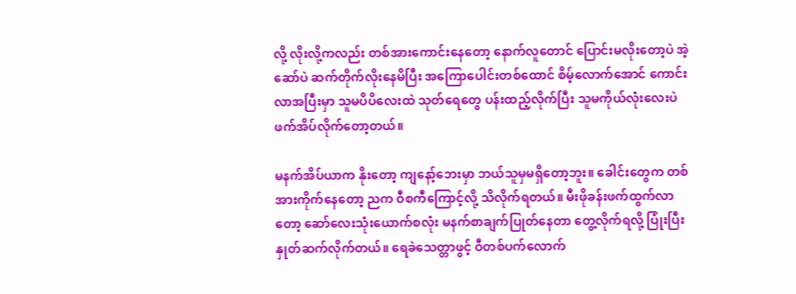လို့ လိုးလို့ကလည်း တစ်အားကောင်းနေတော့ နောက်လူတောင် ပြောင်းမလိုးတော့ပဲ အဲ့ဆော်ပဲ ဆက်တိုက်လိုးနေမိပြီး အကြောပေါင်းတစ်ထောင် စိမ့်လောက်အောင် ကောင်းလာအပြီးမှာ သူမပိပိလေးထဲ သုတ်ရေတွေ ပန်းထည့်လိုက်ပြီး သူမကိုယ်လုံးလေးပဲ ဖက်အိပ်လိုက်တော့တယ်။

မနက်အိပ်ယာက နိုးတော့ ကျနော့်ဘေးမှာ ဘယ်သူမှမရှိတော့ဘူး။ ခေါင်းတွေက တစ်အားကိုက်နေတော့ ညက ဝီစကီကြောင့်လို့ သိလိုက်ရတယ်။ မီးဖိုခန်းဖက်ထွက်လာတော့ ဆော်လေးသုံးယောက်စလုံး မနက်စာချက်ပြုတ်နေတာ တွေ့လိုက်ရလို့ ပြုံးပြီးနှုတ်ဆက်လိုက်တယ်။ ရေခဲသေတ္တာဖွင့် ဝီတစ်ပက်လောက်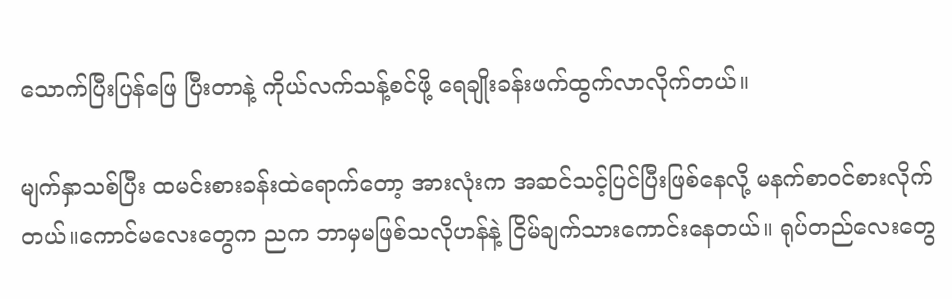သောက်ပြီးပြန်ဖြေ ပြီးတာနဲ့ ကိုယ်လက်သန့်စင်ဖို့ ရေချိုးခန်းဖက်ထွက်လာလိုက်တယ်။

မျက်နှာသစ်ပြီး ထမင်းစားခန်းထဲရောက်တော့ အားလုံးက အဆင်သင့်ပြင်ပြီးဖြစ်နေလို့ မနက်စာဝင်စားလိုက်တယ်။ကောင်မလေးတွေက ညက ဘာမှမဖြစ်သလိုဟန်နဲ့ ငြိမ်ချက်သားကောင်းနေတယ်။ ရုပ်တည်လေးတွေ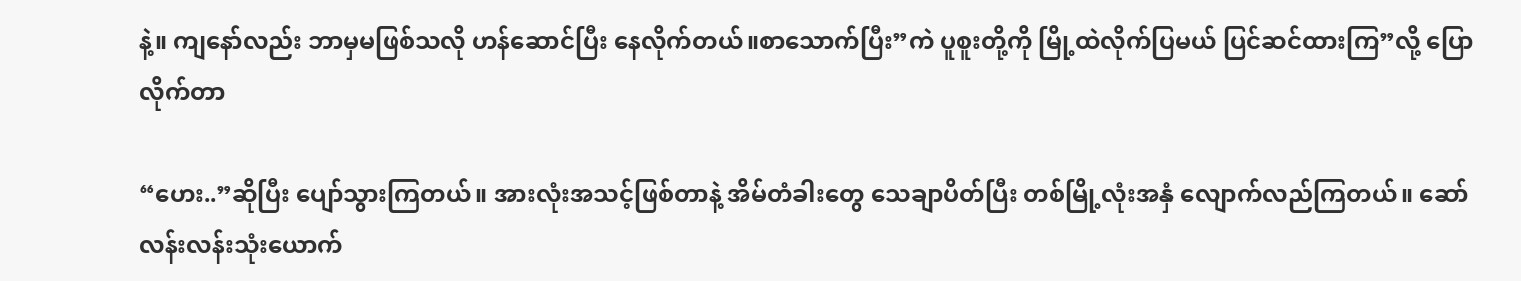နဲ့။ ကျနော်လည်း ဘာမှမဖြစ်သလို ဟန်ဆောင်ပြီး နေလိုက်တယ်။စာသောက်ပြီး”ကဲ ပူစူးတို့ကို မြို့ထဲလိုက်ပြမယ် ပြင်ဆင်ထားကြ”လို့ ပြောလိုက်တာ

“ဟေး..”ဆိုပြီး ပျော်သွားကြတယ်။ အားလုံးအသင့်ဖြစ်တာနဲ့ အိမ်တံခါးတွေ သေချာပိတ်ပြီး တစ်မြို့လုံးအနှံ လျောက်လည်ကြတယ်။ ဆော်လန်းလန်းသုံးယောက်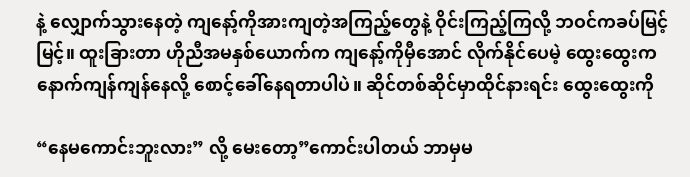နဲ့ လျှောက်သွားနေတဲ့ ကျနော့်ကိုအားကျတဲ့အကြည့်တွေနဲ့ ဝိုင်းကြည့်ကြလို့ ဘဝင်ကခပ်မြင့်မြင့်။ ထူးခြားတာ ဟိုညီအမနှစ်ယောက်က ကျနော့်ကိုမှီအောင် လိုက်နိုင်ပေမဲ့ ထွေးထွေးက နောက်ကျန်ကျန်နေလို့ စောင့်ခေါ်နေရတာပါပဲ။ ဆိုင်တစ်ဆိုင်မှာထိုင်နားရင်း ထွေးထွေးကို

“နေမကောင်းဘူးလား” လို့ မေးတော့”ကောင်းပါတယ် ဘာမှမ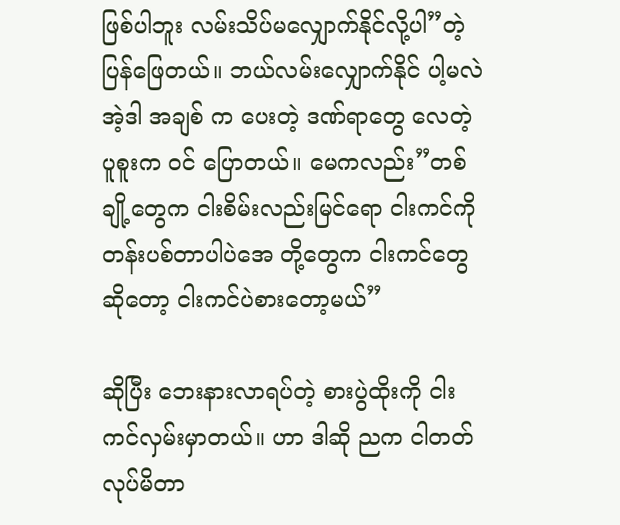ဖြစ်ပါဘူး လမ်းသိပ်မလျှောက်နိုင်လို့ပါ”တဲ့ ပြန်ဖြေတယ်။ ဘယ်လမ်းလျှောက်နိုင် ပါ့မလဲအဲ့ဒါ အချစ် က ပေးတဲ့ ဒဏ်ရာတွေ လေတဲ့ ပူစူးက ဝင် ပြောတယ်။ မေကလည်း”တစ်ချို့တွေက ငါးစိမ်းလည်းမြင်ရော ငါးကင်ကို တန်းပစ်တာပါပဲအေ တို့တွေက ငါးကင်တွေဆိုတော့ ငါးကင်ပဲစားတော့မယ်”

ဆိုပြီး ဘေးနားလာရပ်တဲ့ စားပွဲထိုးကို ငါးကင်လှမ်းမှာတယ်။ ဟာ ဒါဆို ညက ငါတတ်လုပ်မိတာ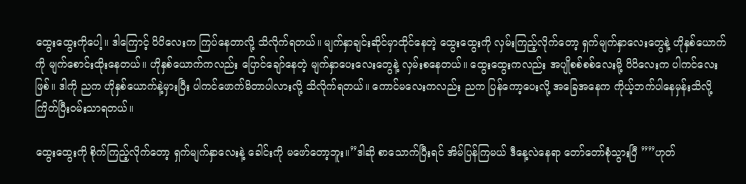ထွေးထွေးကိုပေါ့။ ဒါကြောင့် ပိပိလေးက ကြပ်နေတာလို့ သိလိုက်ရတယ်။ မျက်နှာချင်းဆိုင်မှာထိုင်နေတဲ့ ထွေးထွေးကို လှမ်းကြည့်လိုက်တော့ ရှက်မျက်နှာလေးတွေနဲ့ ဟိုနှစ်ယောက်ကို မျက်စောင်းထိုးနေတယ်။ ဟိုနှစ်ယောက်ကလည်း ပြောင်ချော်နေတဲ့ မျက်နှာပေးလေးတွေနဲ့ လှမ်းစနေတယ်။ ထွေးထွေးကလည်း အပျိုစစ်စစ်လေးမို့ ပိပိလေးက ပါကင်လေးဖြစ်။ ဒါကို ညက ဟိုနှစ်ယောက်နဲ့မှားပြီး ပါကင်ဖောက်မိတာပါလားလို့ သိလိုက်ရတယ်။ ကောင်မလေးကလည်း ညက ပြန်ကော့ပေးလို့ အခြေအနေက ကိုယ့်ဘက်ပါနေမှန်းသိလို့ ကြိတ်ပြီးဝမ်းသာရတယ်။

ထွေးထွေးကို စိုက်ကြည့်လိုက်တော့ ရှက်မျက်နှာလေးနဲ့ ခေါင်းကို မဖော်တော့ဘူး။”ဒါဆို စာသောက်ပြီးရင် အိမ်ပြန်ကြမယ် ဒီနေ့လဲနေရာ တော်တော်စုံသွားပြီ ””ဟုတ်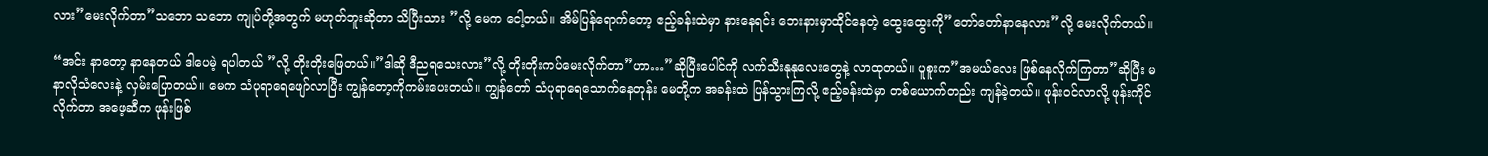လား”မေးလိုက်တာ”သဘော သဘော ကျုပ်တို့အတွက် မဟုတ်ဘူးဆိုတာ သိပြီးသား ”လို့ မေက ငေါ့တယ်။ အိမ်ပြန်ရောက်တော့ ဧည့်ခန်းထဲမှာ နားနေရင်း ဘေးနားမှာထိုင်နေတဲ့ ထွေးထွေးကို”တော်တော်နာနေလား”လို့ မေးလိုက်တယ်။

“အင်း နာတော့ နာနေတယ် ဒါပေမဲ့ ရပါတယ် ”လို့ တိုးတိုးဖြေတယ်။”ဒါဆို ဒီညရသေးလား”လို့ တိုးတိုးကပ်မေးလိုက်တာ”ဟာ…”ဆိုပြီးပေါင်ကို လက်သီးနုနုလေးတွေနဲ့ လာထုတယ်။ ပူစူးက”အမယ်လေး ဖြစ်နေလိုက်ကြတာ”ဆိုပြီး မနာလိုသံလေးနဲ့ လှမ်းပြောတယ်။ မေက သံပုရာရေဖျော်လာပြီး ကျွန်တော့ကိုကမ်းပေးတယ်။ ကျွန်တော် သံပုရာရေသောက်နေတုန်း မေတို့က အခန်းထဲ ပြန်သွားကြလို့ ဧည့်ခန်းထဲမှာ တစ်ယောက်တည်း ကျန်ခဲ့တယ်။ ဖုန်းဝင်လာလို့ ဖုန်းကိုင်လိုက်တာ အဖေ့ဆီက ဖုန်းဖြစ်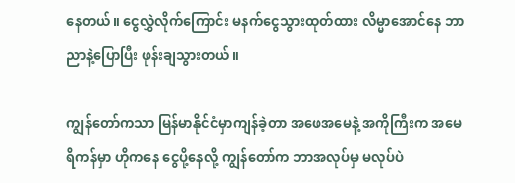နေတယ်။ ငွေလွှဲလိုက်ကြောင်း မနက်ငွေသွားထုတ်ထား လိမ္မာအောင်နေ ဘာညာနဲ့ပြောပြီး ဖုန်းချသွားတယ်။

ကျွန်တော်ကသာ မြန်မာနိုင်ငံမှာကျန်ခဲ့တာ အဖေအမေနဲ့ အကိုကြီးက အမေရိကန်မှာ ဟိုကနေ ငွေပို့နေလို့ ကျွန်တော်က ဘာအလုပ်မှ မလုပ်ပဲ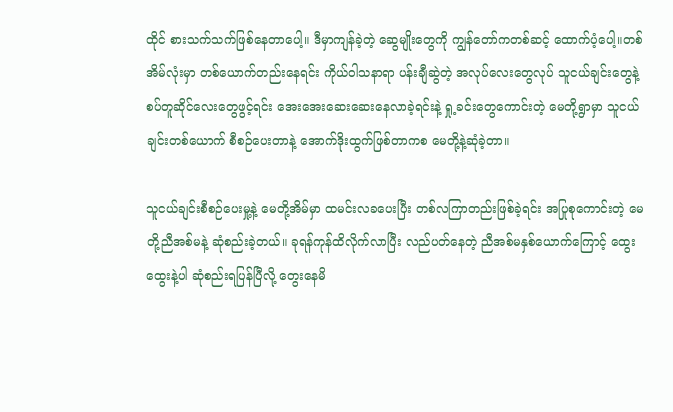ထိုင် စားသက်သက်ဖြစ်နေတာပေါ့။ ဒီမှာကျန်ခဲ့တဲ့ ဆွေမျိုးတွေကို ကျွန်တော်ကတစ်ဆင့် ထောက်ပံ့ပေါ့။တစ်အိမ်လုံးမှာ တစ်ယောက်တည်းနေရင်း ကိုယ်ဝါသနာရာ ပန်းချီဆွဲတဲ့ အလုပ်လေးတွေလုပ် သူငယ်ချင်းတွေနဲ့ စပ်တူဆိုင်လေးတွေဖွင့်ရင်း အေးအေးဆေးဆေးနေလာခဲ့ရင်းနဲ့ ရှု့ခင်းတွေကောင်းတဲ့ မေတို့ရွာမှာ သူငယ်ချင်းတစ်ယောက် စီစဉ်ပေးတာနဲ့ အောက်ဒိုးထွက်ဖြစ်တာကစ မေတို့နဲ့ဆုံခဲ့တာ။

သူငယ်ချင်းစီစဉ်ပေးမှု့နဲ့ မေတို့အိမ်မှာ ထမင်းလခပေးပြီး တစ်လကြာတည်းဖြစ်ခဲ့ရင်း အပြုစုကောင်းတဲ့ မေတို့ညီအစ်မနဲ့ ဆုံစည်းခဲ့တယ်။ ခုရန်ကုန်ထိလိုက်လာပြီး လည်ပတ်နေတဲ့ ညီအစ်မနှစ်ယောက်ကြောင့် ထွေးထွေးနဲ့ပါ ဆုံစည်းရပြန်ပြီလို့ တွေးနေမိ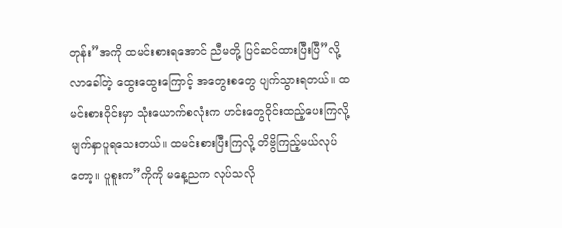တုန်း”အကို ထမင်းစားရအောင် ညီမတို့ ပြင်ဆင်ထားပြီးပြီ”လို့ လာခေါ်တဲ့ ထွေးထွေးကြောင့် အတွေးစတွေ ပျက်သွားရတယ်။ ထမင်းစားဝိုင်းမှာ သုံးယောက်စလုံးက ဟင်းတွေဝိုင်းထည့်ပေးကြလို့ မျက်နှာပူရသေးတယ်။ ထမင်းစားပြီးကြလို့ တိဗွိကြည့်မယ်လုပ်တော့။ ပူစူးက”ကိုကို မနေ့ညက လုပ်သလို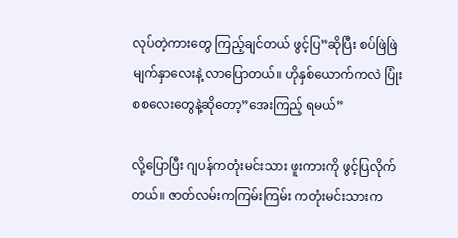လုပ်တဲ့ကားတွေ ကြည့်ချင်တယ် ဖွင့်ပြ”ဆိုပြီး စပ်ဖြဲဖြဲမျက်နှာလေးနဲ့ လာပြောတယ်။ ဟိုနှစ်ယောက်ကလဲ ပြုံးစစလေးတွေနဲ့ဆိုတော့”အေးကြည့် ရမယ်”

လို့ပြောပြီး ဂျပန်ကတုံးမင်းသား ဖူးကားကို ဖွင့်ပြလိုက်တယ်။ ဇာတ်လမ်းကကြမ်းကြမ်း ကတုံးမင်းသားက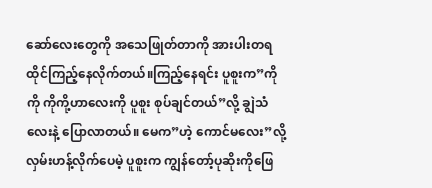ဆော်လေးတွေကို အသေဖြုတ်တာကို အားပါးတရ ထိုင်ကြည့်နေလိုက်တယ်။ကြည့်နေရင်း ပူစူးက”ကိုကို ကိုကို့ဟာလေးကို ပူစူး စုပ်ချင်တယ်”လို့ ချွဲသံလေးနဲ့ ပြောလာတယ်။ မေက”ဟဲ့ ကောင်မလေး”လို့ လှမ်းဟန့်လိုက်ပေမဲ့ ပူစူးက ကျွန်တော့်ပုဆိုးကိုဖြေ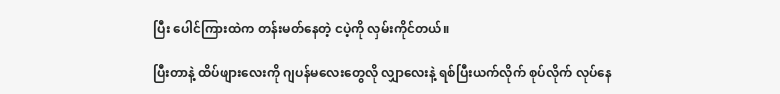ပြီး ပေါင်ကြားထဲက တန်းမတ်နေတဲ့ ငပဲ့ကို လှမ်းကိုင်တယ်။

ပြီးတာနဲ့ ထိပ်ဖျားလေးကို ဂျပန်မလေးတွေလို လျှာလေးနဲ့ ရစ်ပြီးယက်လိုက် စုပ်လိုက် လုပ်နေ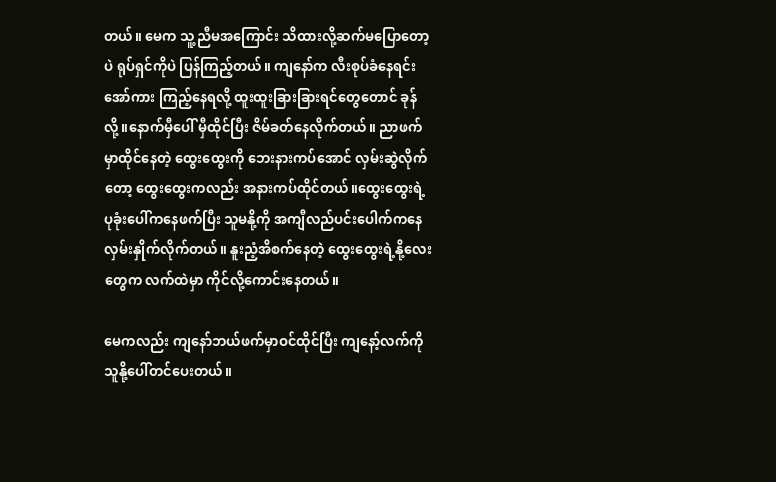တယ်။ မေက သူ့ညီမအကြောင်း သိထားလို့ဆက်မပြောတော့ပဲ ရုပ်ရှင်ကိုပဲ ပြန်ကြည့်တယ်။ ကျနော်က လီးစုပ်ခံနေရင်း အော်ကား ကြည့်နေရလို့ ထူးထူးခြားခြားရင်တွေတောင် ခုန်လို့။နောက်မှီပေါ် မှီထိုင်ပြီး ဇိမ်ခတ်နေလိုက်တယ်။ ညာဖက်မှာထိုင်နေတဲ့ ထွေးထွေးကို ဘေးနားကပ်အောင် လှမ်းဆွဲလိုက်တော့ ထွေးထွေးကလည်း အနားကပ်ထိုင်တယ်။ထွေးထွေးရဲ့ ပုခုံးပေါ်ကနေဖက်ပြီး သူမနို့ကို အကျီလည်ပင်းပေါက်ကနေ လှမ်းနှိုက်လိုက်တယ်။ နူးညံ့အိစက်နေတဲ့ ထွေးထွေးရဲ့နို့လေးတွေက လက်ထဲမှာ ကိုင်လို့ကောင်းနေတယ်။

မေကလည်း ကျနော်ဘယ်ဖက်မှာဝင်ထိုင်ပြီး ကျနော့်လက်ကို သူနို့ပေါ်တင်ပေးတယ်။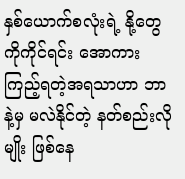နှစ်ယောက်စလုံးရဲ့ နို့တွေကိုကိုင်ရင်း အောကားကြည့်ရတဲ့အရသာဟာ ဘာနဲ့မှ မလဲနိုင်တဲ့ နတ်စည်းလိုမျိုး ဖြစ်နေ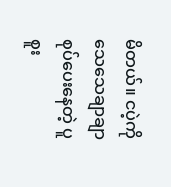မိတယ်။ ငပဲ့ကို သေသေချာချာ စုပ်ပေးနေတဲ့ ပူစူး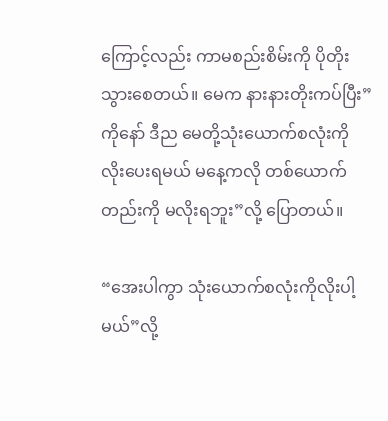ကြောင့်လည်း ကာမစည်းစိမ်းကို ပိုတိုးသွားစေတယ်။ မေက နားနားတိုးကပ်ပြီး”ကိုနော် ဒီည မေတို့သုံးယောက်စလုံးကို လိုးပေးရမယ် မနေ့ကလို တစ်ယောက်တည်းကို မလိုးရဘူး”လို့ ပြောတယ်။

“အေးပါကွာ သုံးယောက်စလုံးကိုလိုးပါ့မယ်”လို့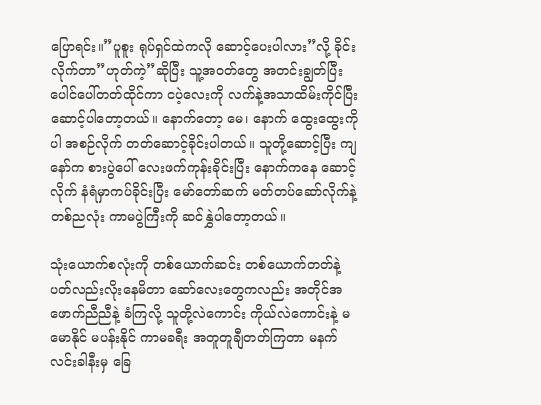ပြောရင်း။”ပူစူး ရုပ်ရှင်ထဲကလို ဆောင့်ပေးပါလား”လို့ ခိုင်းလိုက်တာ”ဟုတ်ကဲ့”ဆိုပြီး သူ့အဝတ်တွေ အတင်းချွတ်ပြီး ပေါင်ပေါ်တတ်ထိုင်ကာ ငပဲ့လေးကို လက်နဲ့အသာထိမ်းကိုင်ပြီး ဆောင့်ပါတော့တယ်။ နောက်တော့ မေ၊ နောက် ထွေးထွေးကိုပါ အစဉ်လိုက် တတ်ဆောင့်ခိုင်းပါတယ်။ သူတို့ဆောင့်ပြီး ကျနော်က စားပွဲပေါ် လေးဖက်ကုန်းခိုင်းပြီး နောက်ကနေ ဆောင့်လိုက် နံရံမှာကပ်ခိုင်းပြီး မော်တော်ဆက် မတ်တပ်ဆော်လိုက်နဲ့ တစ်ညလုံး ကာမပွဲကြီးကို ဆင်နွှဲပါတော့တယ်။

သုံးယောက်စလုံးကို တစ်ယောက်ဆင်း တစ်ယောက်တတ်နဲ့ ပတ်လည်းလိုးနေမိတာ ဆော်လေးတွေကလည်း အတိုင်အဖောက်ညီညီနဲ့ ခံကြလို့ သူတို့လဲကောင်း ကိုယ်လဲကောင်းနဲ့ မမောနိုင် မပန်းနိုင် ကာမခရီး အတူတူချီတတ်ကြတာ မနက်လင်းခါနီးမှ ခြေ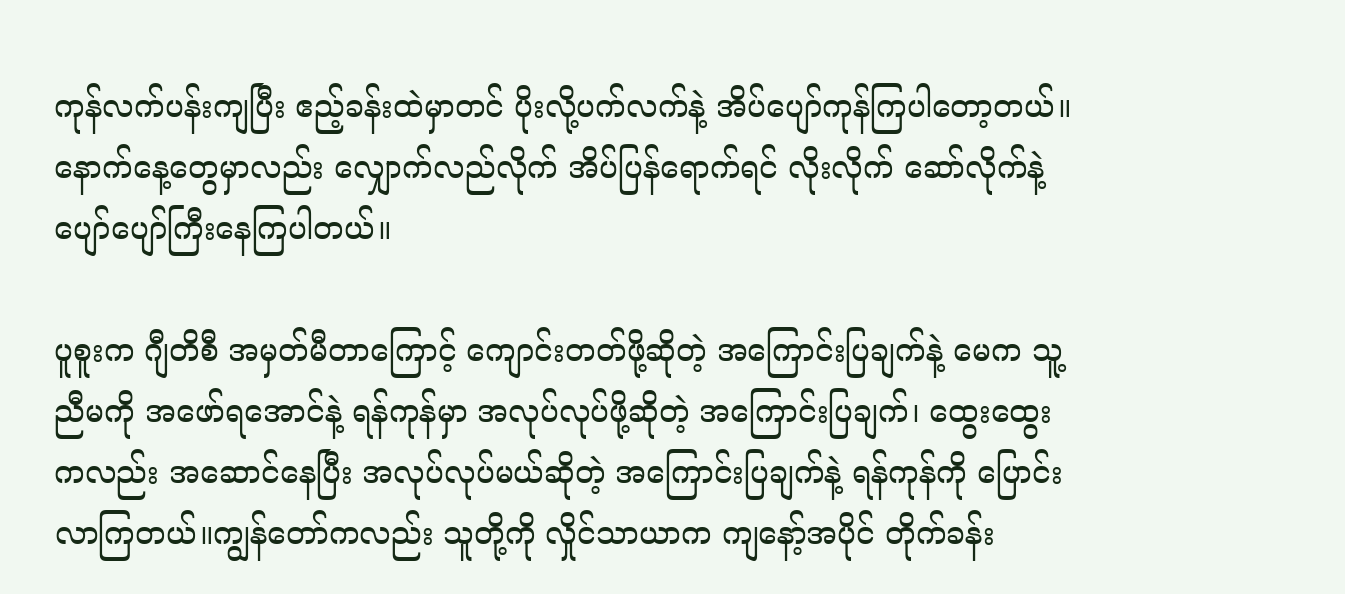ကုန်လက်ပန်းကျပြီး ဧည့်ခန်းထဲမှာတင် ပိုးလို့ပက်လက်နဲ့ အိပ်ပျော်ကုန်ကြပါတော့တယ်။ နောက်နေ့တွေမှာလည်း လျှောက်လည်လိုက် အိပ်ပြန်ရောက်ရင် လိုးလိုက် ဆော်လိုက်နဲ့ ပျော်ပျော်ကြီးနေကြပါတယ်။

ပူစူးက ဂျီတိစီ အမှတ်မီတာကြောင့် ကျောင်းတတ်ဖို့ဆိုတဲ့ အကြောင်းပြချက်နဲ့ မေက သူ့ညီမကို အဖော်ရအောင်နဲ့ ရန်ကုန်မှာ အလုပ်လုပ်ဖို့ဆိုတဲ့ အကြောင်းပြချက်၊ ထွေးထွေးကလည်း အဆောင်နေပြီး အလုပ်လုပ်မယ်ဆိုတဲ့ အကြောင်းပြချက်နဲ့ ရန်ကုန်ကို ပြောင်းလာကြတယ်။ကျွန်တော်ကလည်း သူတို့ကို လှိုင်သာယာက ကျနော့်အပိုင် တိုက်ခန်း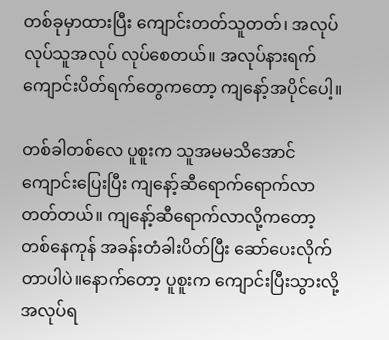တစ်ခုမှာထားပြီး ကျောင်းတတ်သူတတ်၊ အလုပ်လုပ်သူအလုပ် လုပ်စေတယ်။ အလုပ်နားရက် ကျောင်းပိတ်ရက်တွေကတော့ ကျနော့်အပိုင်ပေါ့။

တစ်ခါတစ်လေ ပူစူးက သူအမမသိအောင် ကျောင်းပြေးပြီး ကျနော့်ဆီရောက်ရောက်လာတတ်တယ်။ ကျနော့်ဆီရောက်လာလို့ကတော့ တစ်နေကုန် အခန်းတံခါးပိတ်ပြီး ဆော်ပေးလိုက်တာပါပဲ။နောက်တော့ ပူစူးက ကျောင်းပြီးသွားလို့ အလုပ်ရ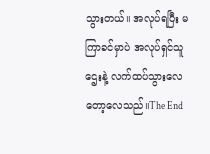သွားတယ်။ အလုပ်ရပြီး မကြာခင်မှာပဲ အလုပ်ရှင်သူဌေးနဲ့ လက်ထပ်သွားလေတော့လေသည်။The End